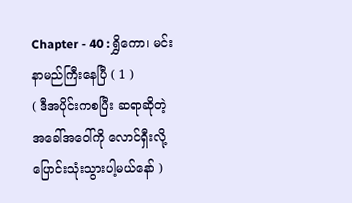Chapter - 40 : ရွှိကော၊ မင်း နာမည်ကြီးနေပြီ ( 1 )
( ဒီအပိုင်းကစပြီး ဆရာဆိုတဲ့ အခေါ်အဝေါ်ကို လောင်ရှီးလို့ ပြောင်းသုံးသွားပါ့မယ်နော် )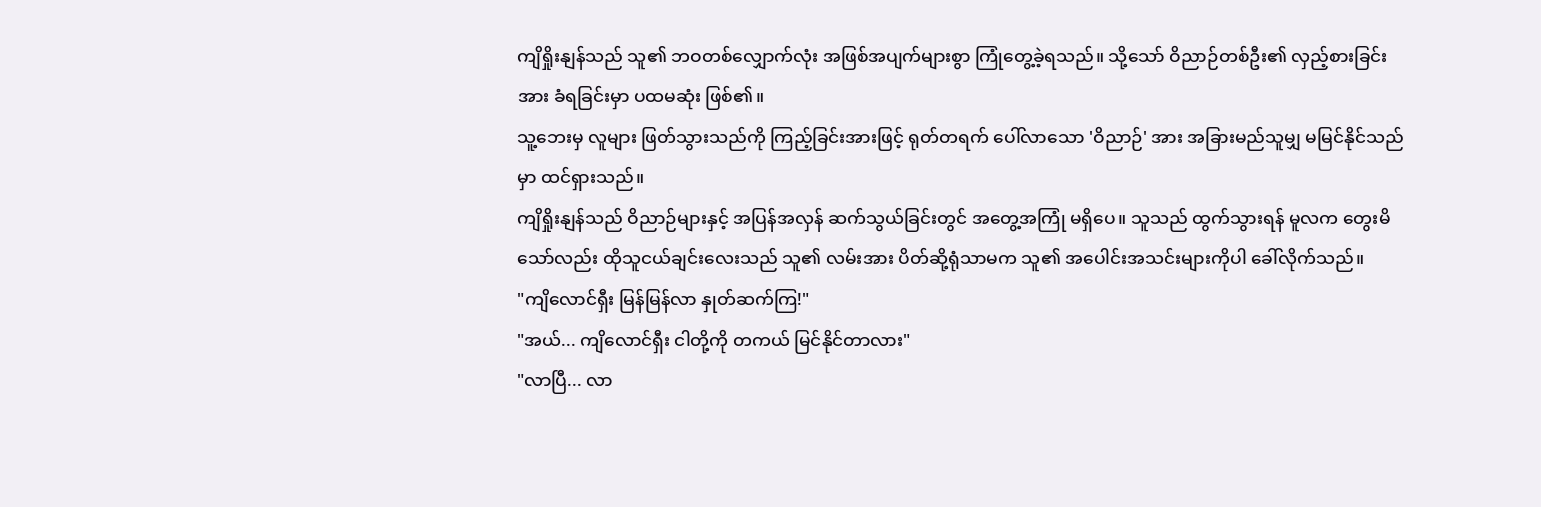ကျိရှိုးနျန်သည် သူ၏ ဘဝတစ်လျှောက်လုံး အဖြစ်အပျက်များစွာ ကြုံတွေ့ခဲ့ရသည်။ သို့သော် ဝိညာဉ်တစ်ဦး၏ လှည့်စားခြင်းအား ခံရခြင်းမှာ ပထမဆုံး ဖြစ်၏။
သူ့ဘေးမှ လူများ ဖြတ်သွားသည်ကို ကြည့်ခြင်းအားဖြင့် ရုတ်တရက် ပေါ်လာသော 'ဝိညာဉ်' အား အခြားမည်သူမျှ မမြင်နိုင်သည်မှာ ထင်ရှားသည်။
ကျိရှိုးနျန်သည် ဝိညာဉ်များနှင့် အပြန်အလှန် ဆက်သွယ်ခြင်းတွင် အတွေ့အကြုံ မရှိပေ။ သူသည် ထွက်သွားရန် မူလက တွေးမိသော်လည်း ထိုသူငယ်ချင်းလေးသည် သူ၏ လမ်းအား ပိတ်ဆို့ရုံသာမက သူ၏ အပေါင်းအသင်းများကိုပါ ခေါ်လိုက်သည်။
"ကျိလောင်ရှီး မြန်မြန်လာ နှုတ်ဆက်ကြ!"
"အယ်... ကျိလောင်ရှီး ငါတို့ကို တကယ် မြင်နိုင်တာလား"
"လာပြီ... လာ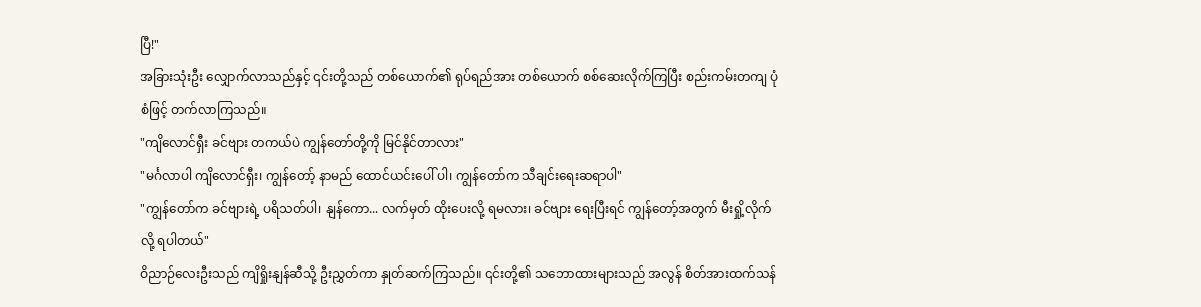ပြီ!"
အခြားသုံးဦး လျှောက်လာသည်နှင့် ၎င်းတို့သည် တစ်ယောက်၏ ရုပ်ရည်အား တစ်ယောက် စစ်ဆေးလိုက်ကြပြီး စည်းကမ်းတကျ ပုံစံဖြင့် တက်လာကြသည်။
"ကျိလောင်ရှီး ခင်ဗျား တကယ်ပဲ ကျွန်တော်တို့ကို မြင်နိုင်တာလား"
"မင်္ဂလာပါ ကျိလောင်ရှီး၊ ကျွန်တော့် နာမည် ထောင်ယင်းပေါ် ပါ၊ ကျွန်တော်က သီချင်းရေးဆရာပါ"
"ကျွန်တော်က ခင်ဗျားရဲ့ ပရိသတ်ပါ၊ နျန်ကော... လက်မှတ် ထိုးပေးလို့ ရမလား၊ ခင်ဗျား ရေးပြီးရင် ကျွန်တော့်အတွက် မီးရှို့လိုက်လို့ ရပါတယ်"
ဝိညာဉ်လေးဦးသည် ကျိရှိုးနျန်ဆီသို့ ဦးညွှတ်ကာ နှုတ်ဆက်ကြသည်။ ၎င်းတို့၏ သဘောထားများသည် အလွန် စိတ်အားထက်သန်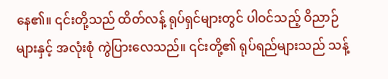နေ၏။ ၎င်းတို့သည် ထိတ်လန့် ရုပ်ရှင်များတွင် ပါဝင်သည့် ဝိညာဉ်များနှင့် အလုံးစုံ ကွဲပြားလေသည်။ ၎င်းတို့၏ ရုပ်ရည်များသည် သန့်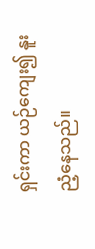ရှင်းကာ ယဉ်ကျေး၍ နူးညံ့နေသည်။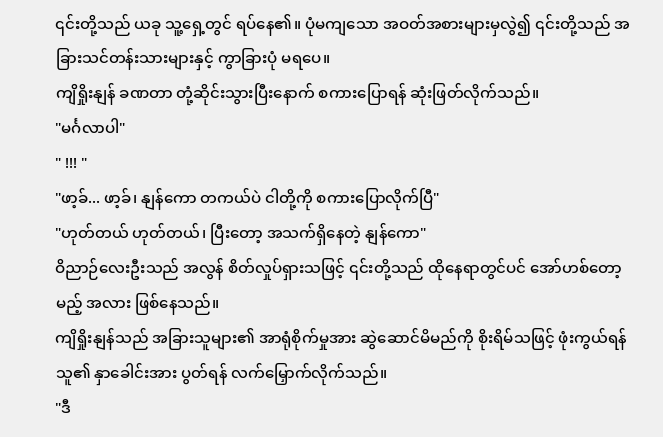၎င်းတို့သည် ယခု သူ့ရှေ့တွင် ရပ်နေ၏။ ပုံမကျသော အဝတ်အစားများမှလွဲ၍ ၎င်းတို့သည် အခြားသင်တန်းသားများနှင့် ကွာခြားပုံ မရပေ။
ကျိရှိုးနျန် ခဏတာ တုံ့ဆိုင်းသွားပြီးနောက် စကားပြောရန် ဆုံးဖြတ်လိုက်သည်။
"မင်္ဂလာပါ"
" !!! "
"ဖာ့ခ်... ဖာ့ခ်၊ နျန်ကော တကယ်ပဲ ငါတို့ကို စကားပြောလိုက်ပြီ"
"ဟုတ်တယ် ဟုတ်တယ်၊ ပြီးတော့ အသက်ရှိနေတဲ့ နျန်ကော"
ဝိညာဉ်လေးဦးသည် အလွန် စိတ်လှုပ်ရှားသဖြင့် ၎င်းတို့သည် ထိုနေရာတွင်ပင် အော်ဟစ်တော့မည့် အလား ဖြစ်နေသည်။
ကျိရှိုးနျန်သည် အခြားသူများ၏ အာရုံစိုက်မှုအား ဆွဲဆောင်မိမည်ကို စိုးရိမ်သဖြင့် ဖုံးကွယ်ရန် သူ၏ နှာခေါင်းအား ပွတ်ရန် လက်မြှောက်လိုက်သည်။
"ဒီ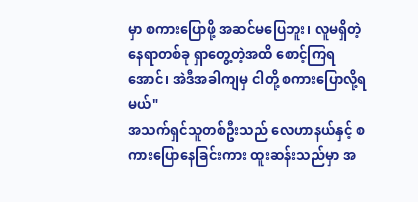မှာ စကားပြောဖို့ အဆင်မပြေဘူး၊ လူမရှိတဲ့ နေရာတစ်ခု ရှာတွေ့တဲ့အထိ စောင့်ကြရအောင်၊ အဲဒီအခါကျမှ ငါတို့ စကားပြောလို့ရမယ်"
အသက်ရှင်သူတစ်ဦးသည် လေဟာနယ်နှင့် စကားပြောနေခြင်းကား ထူးဆန်းသည်မှာ အ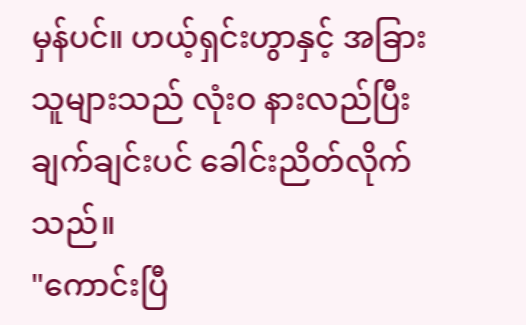မှန်ပင်။ ဟယ့်ရှင်းဟွာနှင့် အခြားသူများသည် လုံးဝ နားလည်ပြီး ချက်ချင်းပင် ခေါင်းညိတ်လိုက်သည်။
"ကောင်းပြီ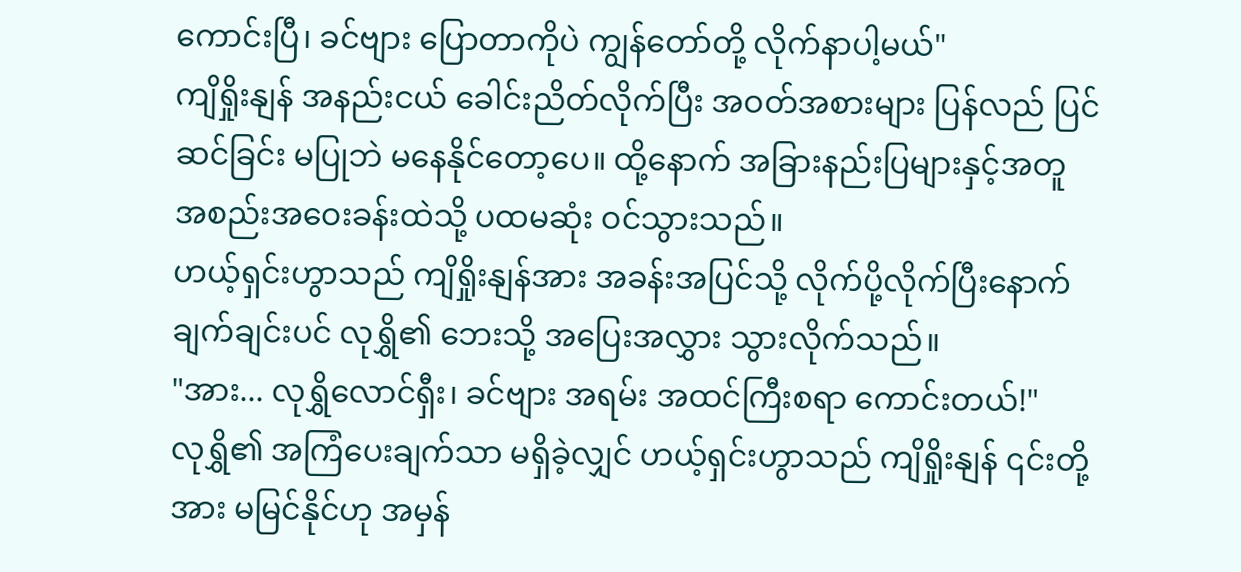ကောင်းပြီ၊ ခင်ဗျား ပြောတာကိုပဲ ကျွန်တော်တို့ လိုက်နာပါ့မယ်"
ကျိရှိုးနျန် အနည်းငယ် ခေါင်းညိတ်လိုက်ပြီး အဝတ်အစားများ ပြန်လည် ပြင်ဆင်ခြင်း မပြုဘဲ မနေနိုင်တော့ပေ။ ထို့နောက် အခြားနည်းပြများနှင့်အတူ အစည်းအဝေးခန်းထဲသို့ ပထမဆုံး ဝင်သွားသည်။
ဟယ့်ရှင်းဟွာသည် ကျိရှိုးနျန်အား အခန်းအပြင်သို့ လိုက်ပို့လိုက်ပြီးနောက် ချက်ချင်းပင် လုရွှိ၏ ဘေးသို့ အပြေးအလွှား သွားလိုက်သည်။
"အား... လုရွှိလောင်ရှီး၊ ခင်ဗျား အရမ်း အထင်ကြီးစရာ ကောင်းတယ်!"
လုရွှိ၏ အကြံပေးချက်သာ မရှိခဲ့လျှင် ဟယ့်ရှင်းဟွာသည် ကျိရှိုးနျန် ၎င်းတို့အား မမြင်နိုင်ဟု အမှန်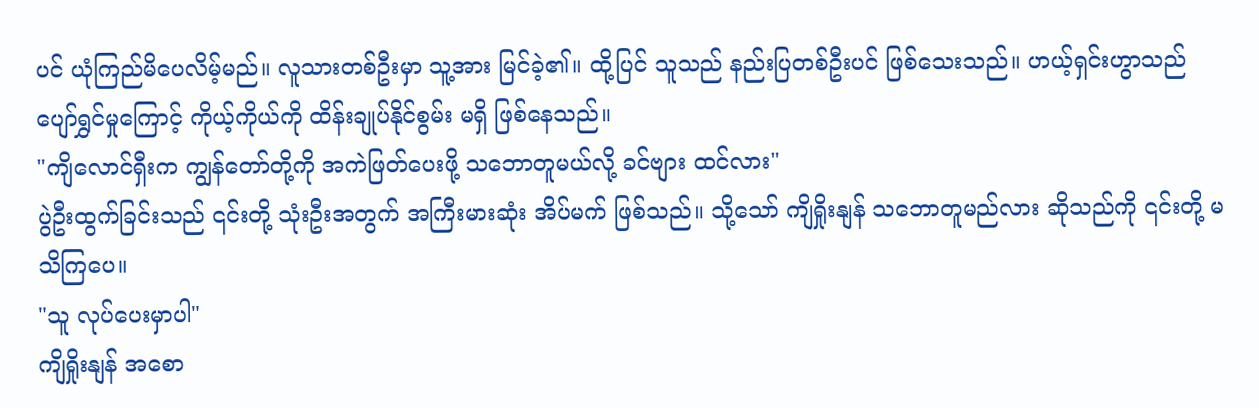ပင် ယုံကြည်မိပေလိမ့်မည်။ လူသားတစ်ဦးမှာ သူ့အား မြင်ခဲ့၏။ ထို့ပြင် သူသည် နည်းပြတစ်ဦးပင် ဖြစ်သေးသည်။ ဟယ့်ရှင်းဟွာသည် ပျော်ရွှင်မှုကြောင့် ကိုယ့်ကိုယ်ကို ထိန်းချုပ်နိုင်စွမ်း မရှိ ဖြစ်နေသည်။
"ကျိလောင်ရှီးက ကျွန်တော်တို့ကို အကဲဖြတ်ပေးဖို့ သဘောတူမယ်လို့ ခင်ဗျား ထင်လား"
ပွဲဦးထွက်ခြင်းသည် ၎င်းတို့ သုံးဦးအတွက် အကြီးမားဆုံး အိပ်မက် ဖြစ်သည်။ သို့သော် ကျိရှိုးနျန် သဘောတူမည်လား ဆိုသည်ကို ၎င်းတို့ မသိကြပေ။
"သူ လုပ်ပေးမှာပါ"
ကျိရှိုးနျန် အစော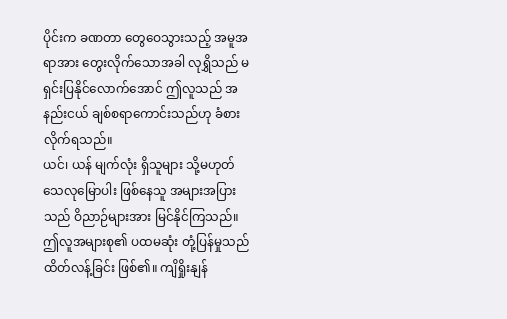ပိုင်းက ခဏတာ တွေဝေသွားသည့် အမူအရာအား တွေးလိုက်သောအခါ လုရွှိသည် မရှင်းပြနိုင်လောက်အောင် ဤလူသည် အနည်းငယ် ချစ်စရာကောင်းသည်ဟု ခံစားလိုက်ရသည်။
ယင်၊ ယန် မျက်လုံး ရှိသူများ သို့မဟုတ် သေလုမြောပါး ဖြစ်နေသူ အများအပြားသည် ဝိညာဉ်များအား မြင်နိုင်ကြသည်။ ဤလူအများစု၏ ပထမဆုံး တုံ့ပြန်မှုသည် ထိတ်လန့်ခြင်း ဖြစ်၏။ ကျိရှိုးနျန်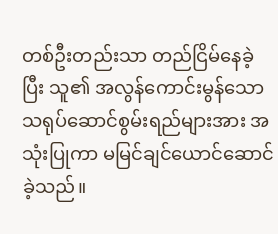တစ်ဦးတည်းသာ တည်ငြိမ်နေခဲ့ပြီး သူ၏ အလွန်ကောင်းမွန်သော သရုပ်ဆောင်စွမ်းရည်များအား အသုံးပြုကာ မမြင်ချင်ယောင်ဆောင်ခဲ့သည်။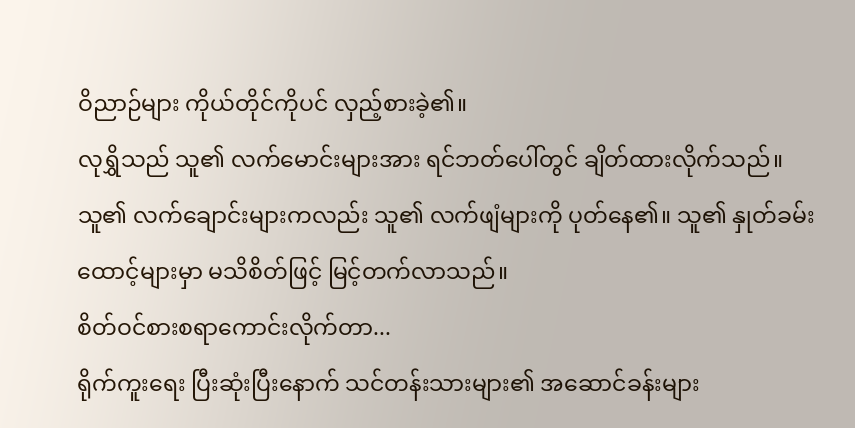ဝိညာဉ်များ ကိုယ်တိုင်ကိုပင် လှည့်စားခဲ့၏။
လုရွှိသည် သူ၏ လက်မောင်းများအား ရင်ဘတ်ပေါ်တွင် ချိတ်ထားလိုက်သည်။ သူ၏ လက်ချောင်းများကလည်း သူ၏ လက်ဖျံများကို ပုတ်နေ၏။ သူ၏ နှုတ်ခမ်းထောင့်များမှာ မသိစိတ်ဖြင့် မြင့်တက်လာသည်။
စိတ်ဝင်စားစရာကောင်းလိုက်တာ...
ရိုက်ကူးရေး ပြီးဆုံးပြီးနောက် သင်တန်းသားများ၏ အဆောင်ခန်းများ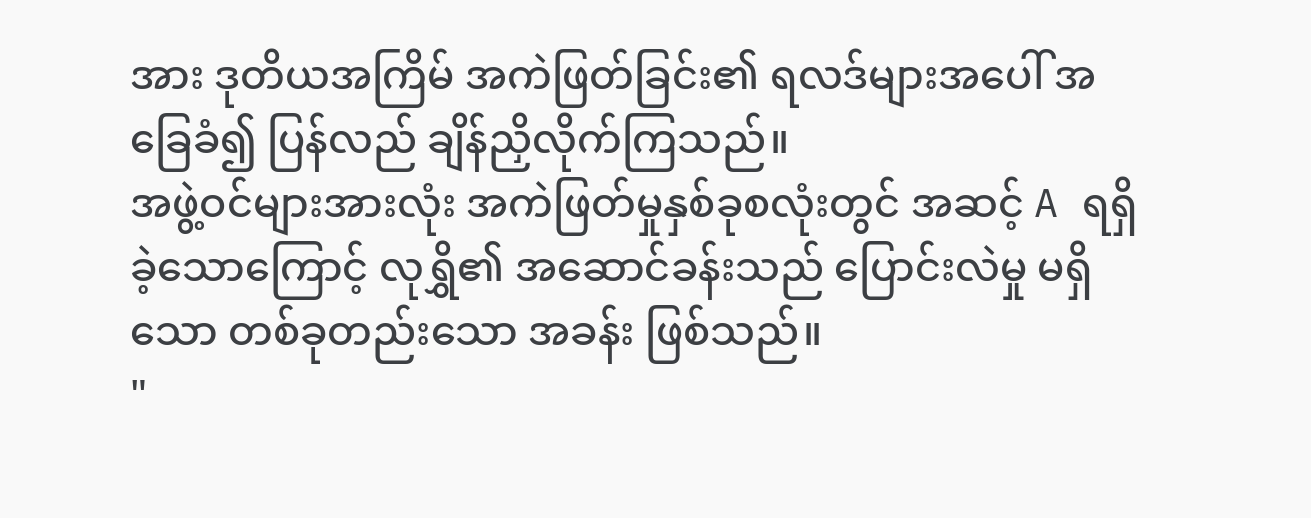အား ဒုတိယအကြိမ် အကဲဖြတ်ခြင်း၏ ရလဒ်များအပေါ် အခြေခံ၍ ပြန်လည် ချိန်ညှိလိုက်ကြသည်။
အဖွဲ့ဝင်များအားလုံး အကဲဖြတ်မှုနှစ်ခုစလုံးတွင် အဆင့် A ရရှိခဲ့သောကြောင့် လုရွှိ၏ အဆောင်ခန်းသည် ပြောင်းလဲမှု မရှိသော တစ်ခုတည်းသော အခန်း ဖြစ်သည်။
"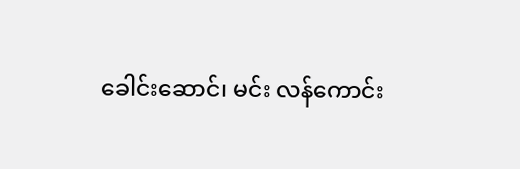ခေါင်းဆောင်၊ မင်း လန်ကောင်း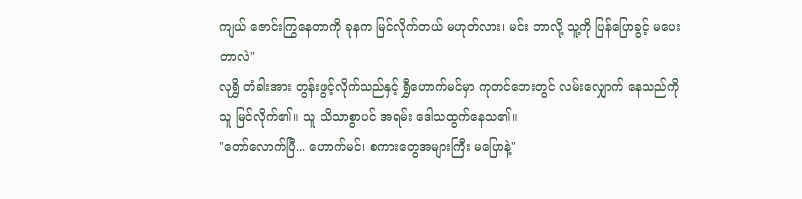ကျယ် ဇောင်းကြွနေတာကို ခုနက မြင်လိုက်တယ် မဟုတ်လား၊ မင်း ဘာလို့ သူ့ကို ပြန်ပြောခွင့် မပေးတာလဲ"
လုရွှိ တံခါးအား တွန်းဖွင့်လိုက်သည်နှင့် ရွှီဟောက်မင်မှာ ကုတင်ဘေးတွင် လမ်းလျှောက် နေသည်ကို သူ မြင်လိုက်၏။ သူ သိသာစွာပင် အရမ်း ဒေါသထွက်နေသ၏။
"တော်လောက်ပြီ... ဟောက်မင်၊ စကားတွေအများကြီး မပြောနဲ့"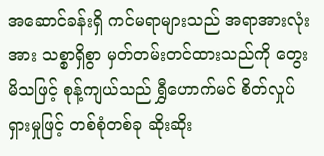အဆောင်ခန်းရှိ ကင်မရာများသည် အရာအားလုံးအား သစ္စာရှိစွာ မှတ်တမ်းတင်ထားသည်ကို တွေးမိသဖြင့် စုန့်ကျယ်သည် ရွှီဟောက်မင် စိတ်လှုပ်ရှားမှုဖြင့် တစ်စုံတစ်ခု ဆိုးဆိုး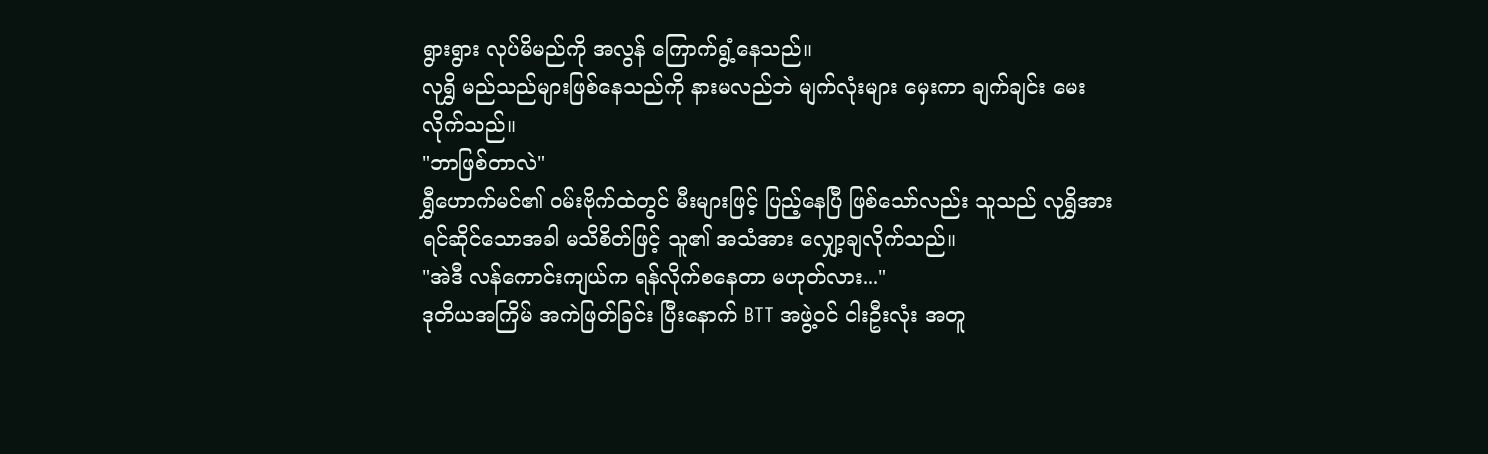ရွားရွား လုပ်မိမည်ကို အလွန် ကြောက်ရွံ့နေသည်။
လုရွှိ မည်သည်များဖြစ်နေသည်ကို နားမလည်ဘဲ မျက်လုံးများ မှေးကာ ချက်ချင်း မေးလိုက်သည်။
"ဘာဖြစ်တာလဲ"
ရွှီဟောက်မင်၏ ဝမ်းဗိုက်ထဲတွင် မီးများဖြင့် ပြည့်နေပြီ ဖြစ်သော်လည်း သူသည် လုရွှိအား ရင်ဆိုင်သောအခါ မသိစိတ်ဖြင့် သူ၏ အသံအား လျှော့ချလိုက်သည်။
"အဲဒီ လန်ကောင်းကျယ်က ရန်လိုက်စနေတာ မဟုတ်လား..."
ဒုတိယအကြိမ် အကဲဖြတ်ခြင်း ပြီးနောက် BTT အဖွဲ့ဝင် ငါးဦးလုံး အတူ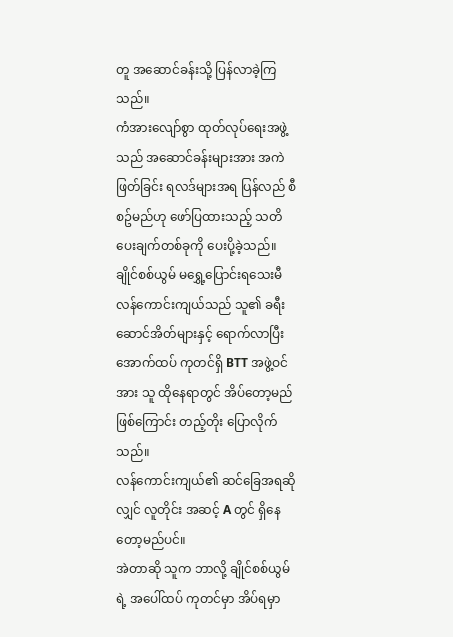တူ အဆောင်ခန်းသို့ ပြန်လာခဲ့ကြသည်။
ကံအားလျော်စွာ ထုတ်လုပ်ရေးအဖွဲ့သည် အဆောင်ခန်းများအား အကဲဖြတ်ခြင်း ရလဒ်များအရ ပြန်လည် စီစဥ်မည်ဟု ဖော်ပြထားသည့် သတိပေးချက်တစ်ခုကို ပေးပို့ခဲ့သည်။
ချိုင်စစ်ယွမ် မရွှေ့ပြောင်းရသေးမီ လန်ကောင်းကျယ်သည် သူ၏ ခရီးဆောင်အိတ်များနှင့် ရောက်လာပြီး အောက်ထပ် ကုတင်ရှိ BTT အဖွဲ့ဝင်အား သူ ထိုနေရာတွင် အိပ်တော့မည်ဖြစ်ကြောင်း တည့်တိုး ပြောလိုက်သည်။
လန်ကောင်းကျယ်၏ ဆင်ခြေအရဆိုလျှင် လူတိုင်း အဆင့် A တွင် ရှိနေတော့မည်ပင်။
အဲတာဆို သူက ဘာလို့ ချိုင်စစ်ယွမ်ရဲ့ အပေါ်ထပ် ကုတင်မှာ အိပ်ရမှာ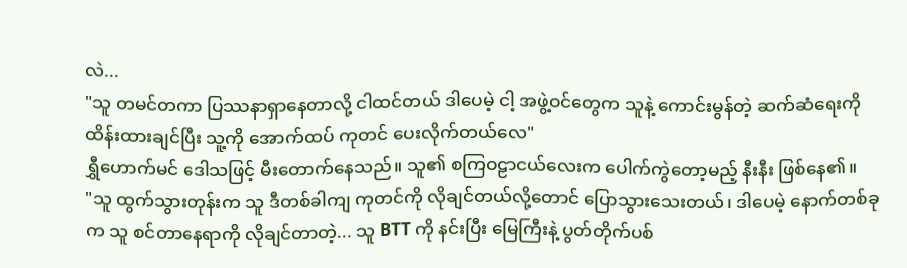လဲ...
"သူ တမင်တကာ ပြဿနာရှာနေတာလို့ ငါထင်တယ် ဒါပေမဲ့ ငါ့ အဖွဲ့ဝင်တွေက သူနဲ့ ကောင်းမွန်တဲ့ ဆက်ဆံရေးကို ထိန်းထားချင်ပြီး သူ့ကို အောက်ထပ် ကုတင် ပေးလိုက်တယ်လေ"
ရွှီဟောက်မင် ဒေါသဖြင့် မီးတောက်နေသည်။ သူ၏ စကြဝဠာငယ်လေးက ပေါက်ကွဲတော့မည့် နီးနီး ဖြစ်နေ၏။
"သူ ထွက်သွားတုန်းက သူ ဒီတစ်ခါကျ ကုတင်ကို လိုချင်တယ်လို့တောင် ပြောသွားသေးတယ်၊ ဒါပေမဲ့ နောက်တစ်ခုက သူ စင်တာနေရာကို လိုချင်တာတဲ့... သူ BTT ကို နင်းပြီး မြေကြီးနဲ့ ပွတ်တိုက်ပစ်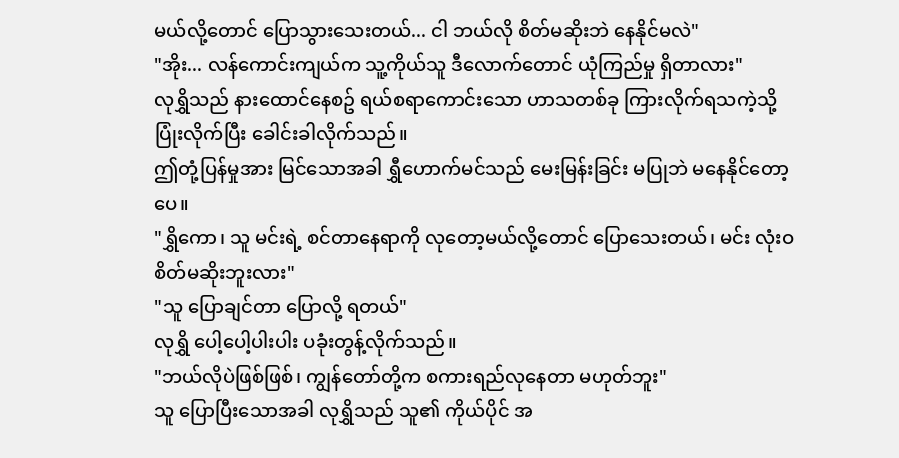မယ်လို့တောင် ပြောသွားသေးတယ်... ငါ ဘယ်လို စိတ်မဆိုးဘဲ နေနိုင်မလဲ"
"အိုး... လန်ကောင်းကျယ်က သူ့ကိုယ်သူ ဒီလောက်တောင် ယုံကြည်မှု ရှိတာလား"
လုရွှိသည် နားထောင်နေစဥ် ရယ်စရာကောင်းသော ဟာသတစ်ခု ကြားလိုက်ရသကဲ့သို့ ပြုံးလိုက်ပြီး ခေါင်းခါလိုက်သည်။
ဤတုံ့ပြန်မှုအား မြင်သောအခါ ရွှီဟောက်မင်သည် မေးမြန်းခြင်း မပြုဘဲ မနေနိုင်တော့ပေ။
"ရွှိကော၊ သူ မင်းရဲ့ စင်တာနေရာကို လုတော့မယ်လို့တောင် ပြောသေးတယ်၊ မင်း လုံးဝ စိတ်မဆိုးဘူးလား"
"သူ ပြောချင်တာ ပြောလို့ ရတယ်"
လုရွှိ ပေါ့ပေါ့ပါးပါး ပခုံးတွန့်လိုက်သည်။
"ဘယ်လိုပဲဖြစ်ဖြစ်၊ ကျွန်တော်တို့က စကားရည်လုနေတာ မဟုတ်ဘူး"
သူ ပြောပြီးသောအခါ လုရွှိသည် သူ၏ ကိုယ်ပိုင် အ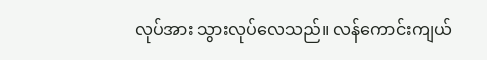လုပ်အား သွားလုပ်လေသည်။ လန်ကောင်းကျယ်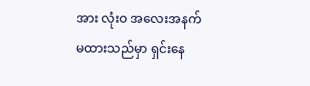အား လုံးဝ အလေးအနက် မထားသည်မှာ ရှင်းနေ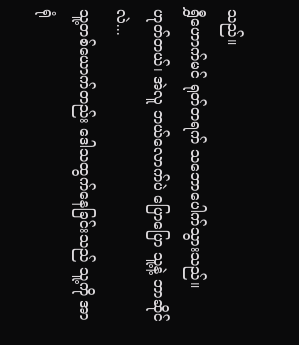သည်။
ရွှီဟောက်မင် ရုတ်တရက် သဘောပေါက်သွားသည်။
ဟုတ်တယ်၊ အဲလူ ဘယ်လောက်ပဲ ပြောပြော သူ့နဲ့ ဘာဆိုင်
လဲ...
သူ့တစ်ယောက်တည်း ဒေါသထွက်နေခြင်းသည် သူ့ကို အာရုံ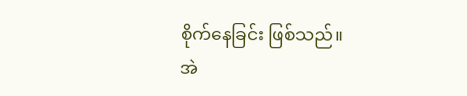စိုက်နေခြင်း ဖြစ်သည်။
အဲ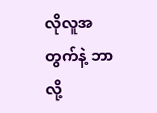လိုလူအတွက်နဲ့ ဘာလို့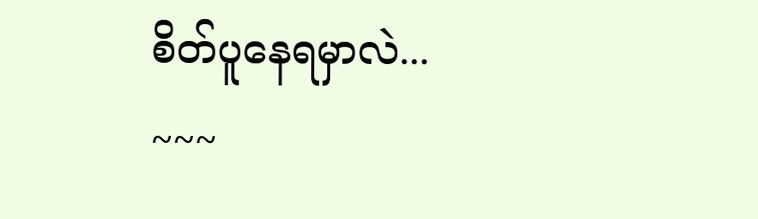စိတ်ပူနေရမှာလဲ...
~~~